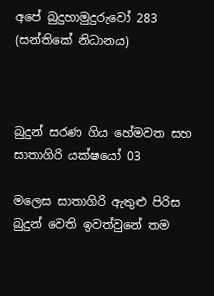අපේ බුදුහාමුදුරුවෝ 283 (සන්තිකේ නිධානය)



බුදුන් සරණ ගිය හේමවත සහ සාතාගිරි යක්ෂයෝ 03

මලෙස සාතාගිරි ඇතුළු පිරිස බුදුන් වෙති ඉවත්වුනේ තම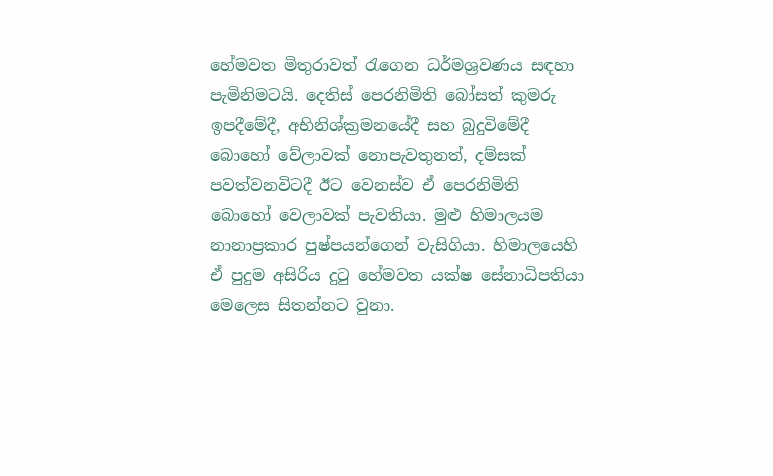හේමවත මිතුරාවත් රැගෙන ධර්මශ්‍රවණය සඳහා පැමිනිමටයි. දෙතිස් පෙරනිමිති බෝසත් කුමරු ඉපදීමේදී, අභිනිශ්ක්‍රමනයේදී සහ බුදුවිමේදී බොහෝ වේලාවක් නොපැවතුනත්, දම්සක් පවත්වනවිටදී ඊට වෙනස්ව ඒ පෙරනිමිති බොහෝ වෙලාවක් පැවතියා. මුළු හිමාලයම නානාප්‍රකාර පුෂ්පයන්ගෙන් වැසිගියා. හිමාලයෙහි ඒ පුදුම අසිරිය දුටු හේමවත යක්ෂ සේනාධිපතියා මෙලෙස සිතන්නට වුනා.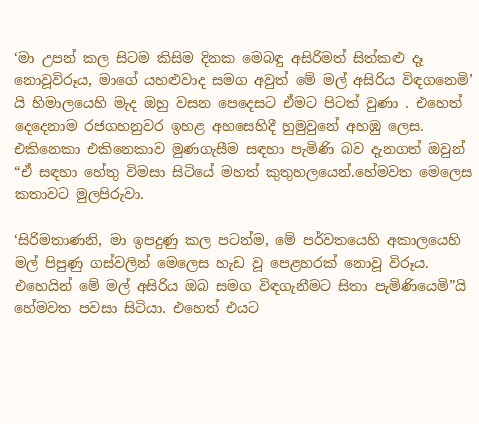‘මා උපන් කල සිටම කිසිම දිනක මෙබඳු අසිරිමත් සිත්කළු දෑ නොවූවිරූය, මාගේ යහළුවාද සමග අවුත් මේ මල් අසිරිය විඳගනෙමි’ යි හිමාලයෙහි මැද ඔහු වසන පෙදෙසට ඒමට පිටත් වුණා . එහෙත් දෙදෙනාම රජගහනුවර ඉහළ අහසෙහිදී හුමුවුනේ අහඹු ලෙස. එකිනෙකා එකිනෙකාව මුණගැසීම සඳහා පැමිණි බව දැනගත් ඔවුන් “ඒ සඳහා හේතු විමසා සිටියේ මහත් කුතුහලයෙන්.හේමවත මෙලෙස කතාවට මුලපිරුවා.

‘සිරිමතාණනි, මා ඉපදුණු කල පටන්ම, මේ පර්වතයෙහි අකාලයෙහි මල් පිපුණු ගස්වලින් මෙලෙස හැඩ වූ පෙළහරක් නොවූ විරූය. එහෙයින් මේ මල් අසිරිය ඔබ සමග විඳගැනීමට සිතා පැමිණියෙමි”යි හේමවත පවසා සිටියා. එහෙත් එයට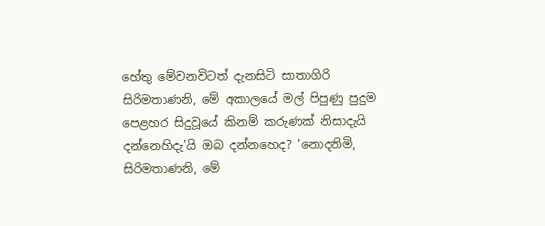හේතු මේවනවිටත් දැනසිටි සාතාගිරි සිරිමතාණනි, මේ අකාලයේ මල් පිපුණු පුදුම පෙළහර සිදුවූයේ කිනම් කරුණක් නිසාදැයි දන්නෙහිදැ’යි ඔබ දන්නහෙද? ‘නොදනිමි, සිරිමතාණනි, මේ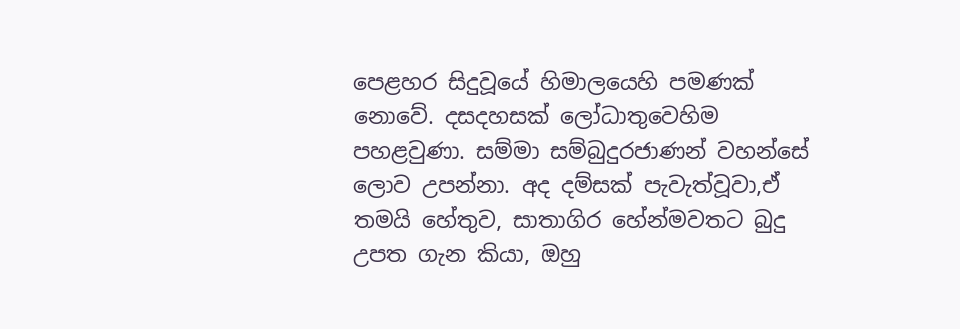පෙළහර සිදුවූයේ හිමාලයෙහි පමණක් නොවේ. දසදහසක් ලෝධාතුවෙහිම පහළවුණා. සම්මා සම්බුදුරජාණන් වහන්සේ ලොව උපන්නා. අද දම්සක් පැවැත්වූවා,ඒ තමයි හේතුව, සාතාගිර හේන්මවතට බුදු උපත ගැන කියා, ඔහු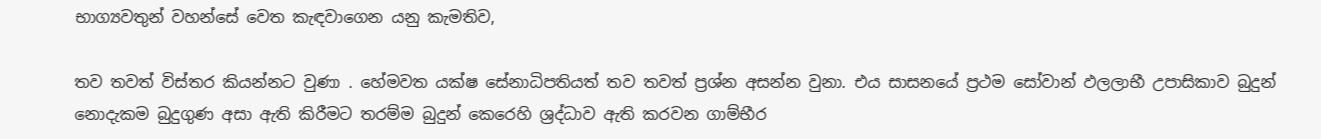භාග්‍යවතුන් වහන්සේ වෙත කැඳවාගෙන යනු කැමතිව,

තව තවත් විස්තර කියන්නට වුණා . හේමවත යක්ෂ සේනාධිපතියත් තව තවත් ප්‍රශ්න අසන්න වුනා. එය සාසනයේ ප්‍රථම සෝවාන් ඵලලාභී උපාසිකාව බුදුන් නොදැකම බුදුගුණ අසා ඇති කිරීමට තරම්ම බුදුන් කෙරෙහි ශ්‍රද්ධාව ඇති කරවන ගාම්භීර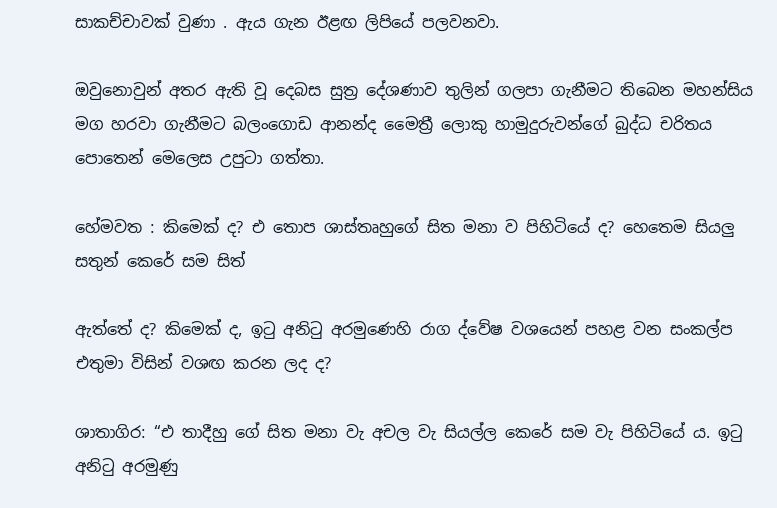සාකච්චාවක් වුණා . ඇය ගැන ඊළඟ ලිපියේ පලවනවා.

ඔවුනොවුන් අතර ඇති වූ දෙබස සුත්‍ර දේශණාව තුලින් ගලපා ගැනීමට තිබෙන මහන්සිය මග හරවා ගැනීමට බලංගොඩ ආනන්ද මෛත්‍රී ලොකු හාමුදුරුවන්ගේ බුද්ධ චරිතය පොතෙන් මෙලෙස උපුටා ගත්තා.

හේමවත : කිමෙක් ද? එ තොප ශාස්තෘහුගේ සිත මනා ව පිහිටියේ ද? හෙතෙම සියලු සතුන් කෙරේ සම සිත්

ඇත්තේ ද? කිමෙක් ද, ඉටු අනිටු අරමුණෙහි රාග ද්වේෂ වශයෙන් පහළ වන සංකල්ප එතුමා විසින් වශඟ කරන ලද ද?

ශාතාගිර: “එ තාදීහු ගේ සිත මනා වැ අචල වැ සියල්ල කෙරේ සම වැ පිහිටියේ ය. ඉටු අනිටු අරමුණු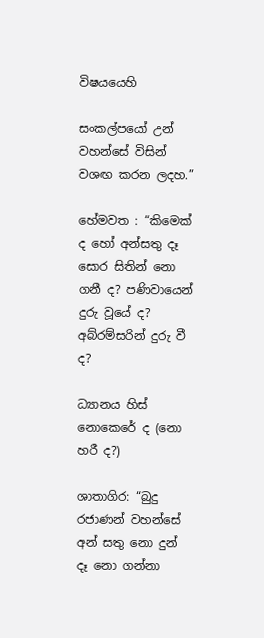විෂයයෙහි

සංකල්පයෝ උන් වහන්සේ විසින් වශඟ කරන ලදහ.”

හේමවත : “කිමෙක් ද හෝ අන්සතු දෑ සොර සිතින් නො ගනී ද? පණිවායෙන් දුරු වූයේ ද? අබ්රම්සරින් දුරු වී ද?

ධ්‍යානය හිස් නොකෙරේ ද (නො හරී ද?)

ශාතාගිර: “බුදු රජාණන් වහන්සේ අන් සතු නො දුන් දෑ නො ගන්නා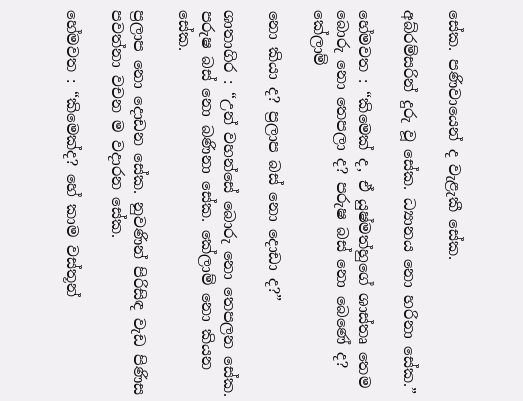සේක. පණිවායෙන් ද වැළැකී සේක.

අබ්රම්සරින් දුරු වූ සේක. ධ්‍යානය නො හරිනා සේක.”

හේමවත : “කිමෙක් ද, ඒ යුෂ්මත්හුගේ ශාස්තෘ තෙම බොරු නො තෙපලා ද? පරුෂ බස් නො බෙණේ ද? කේලාම්

නො කියා ද? ප්‍රලාප බස් නො දොඩා ද?”

ශාතාගිර : “උන් වහන්සේ බොරු නො තෙපලන සේක. පරුෂ බස් නො බණිනා සේක. කේලාම් නො කියන සේක.

ප්‍රලාප නො දොඩන සේක. නුවණින් පිරිසිඳ වැඩ පිණිස පවත්නා වචන ම වදාරන සේක.

හේමවත : “කිමෙක්ද? හේ කාම වස්තූන්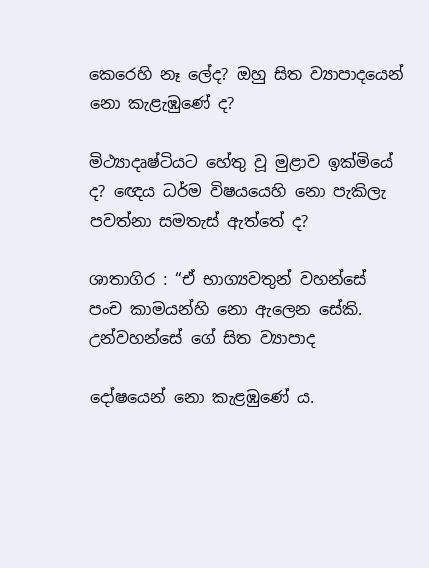කෙරෙහි නෑ ලේද? ඔහු සිත ව්‍යාපාදයෙන් නො කැළැඹුණේ ද?

මිථ්‍යාදෘෂ්ටියට හේතු වූ මුළාව ඉක්මියේ ද? ඥෙය ධර්ම විෂයයෙහි නො පැකිලැ පවත්නා සමතැස් ඇත්තේ ද?

ශාතාගිර : “ඒ භාග්‍යවතුන් වහන්සේ පංච කාමයන්හි නො ඇලෙන සේකි. උන්වහන්සේ ගේ සිත ව්‍යාපාද

දෝෂයෙන් නො කැළඹුණේ ය.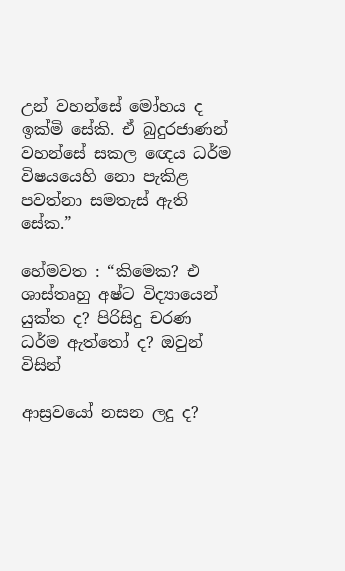උන් වහන්සේ මෝහය ද ඉක්මි සේකි. ඒ බුදුරජාණන් වහන්සේ සකල ඥෙය ධර්ම විෂයයෙහි නො පැකිළ පවත්නා සමතැස් ඇති සේක.”

හේමවත : “කිමෙක? එ ශාස්තෘහු අෂ්ට විද්‍යායෙන් යුක්ත ද? පිරිසිදු චරණ ධර්ම ඇත්තෝ ද? ඔවුන් විසින්

ආස්‍රවයෝ නසන ලදු ද?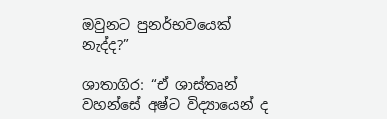ඔවුනට පුනර්භවයෙක් නැද්ද?”

ශාතාගිර: “ඒ ශාස්තෘන් වහන්සේ අෂ්ට විද්‍යායෙන් ද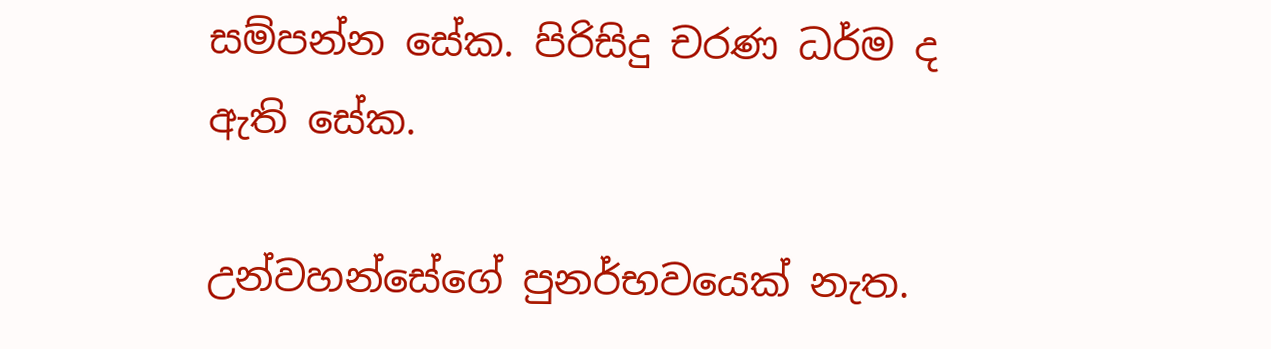සම්පන්න සේක. පිරිසිදු චරණ ධර්ම ද ඇති සේක.

උන්වහන්සේගේ පුනර්භවයෙක් නැත.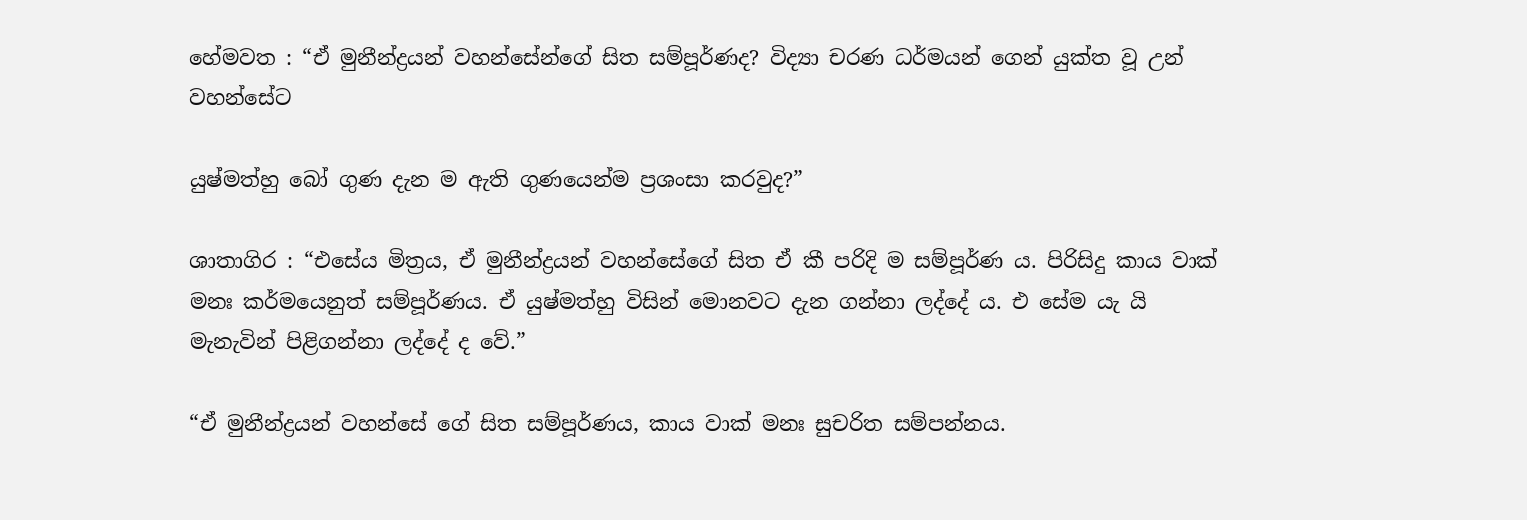හේමවත : “ඒ මුනීන්ද්‍රයන් වහන්සේන්ගේ සිත සම්පූර්ණද? විද්‍යා චරණ ධර්මයන් ගෙන් යුක්ත වූ උන් වහන්සේට

යුෂ්මත්හු බෝ ගුණ දැන ම ඇති ගුණයෙන්ම ප්‍රශංසා කරවුද?”

ශාතාගිර : “එසේය මිත්‍රය, ඒ මුනීන්ද්‍රයන් වහන්සේගේ සිත ඒ කී පරිදි ම සම්පූර්ණ ය. පිරිසිදු කාය වාක් මනඃ කර්මයෙනුත් සම්පූර්ණය. ඒ යුෂ්මත්හු විසින් මොනවට දැන ගන්නා ලද්දේ ය. එ සේම යැ යි මැනැවින් පිළිගන්නා ලද්දේ ද වේ.”

“ඒ මුනීන්ද්‍රයන් වහන්සේ ගේ සිත සම්පූර්ණය, කාය වාක් මනඃ සුචරිත සම්පන්නය.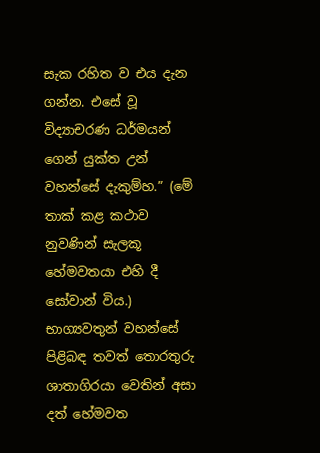සැක රහිත ව එය දැන ගන්න. එසේ වූ විද්‍යාචරණ ධර්මයන් ගෙන් යුක්ත උන් වහන්සේ දැකුම්හ.” (මේ තාක් කළ කථාව නුවණින් සැලකූ හේමවතයා එහි දී සෝවාන් විය.) භාග්‍යවතුන් වහන්සේ පිළිබඳ තවත් තොරතුරු ශාතාගිරයා වෙතින් අසා දත් හේමවත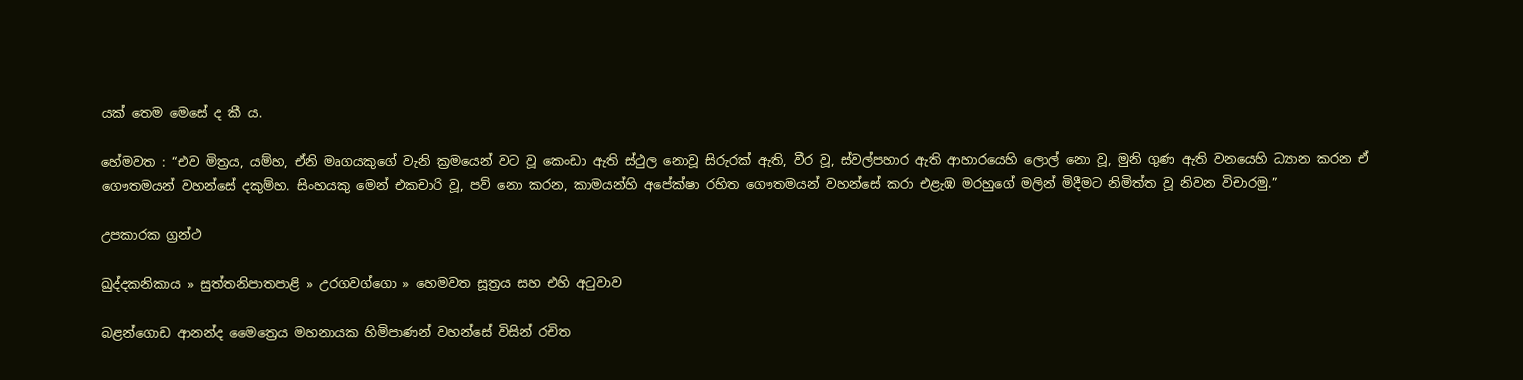යක් තෙම මෙසේ ද කී ය.

හේමවත : “එව මිත්‍රය, යම්හ, ඒනි මෘගයකුගේ වැනි ක්‍රමයෙන් වට වූ කෙංඩා ඇති ස්ථුල නොවූ සිරුරක් ඇති, වීර වූ, ස්වල්පහාර ඇති ආහාරයෙහි ලොල් නො වූ, මුනි ගුණ ඇති වනයෙහි ධ්‍යාන කරන ඒ ගෞතමයන් වහන්සේ දකුම්හ. සිංහයකු මෙන් එකචාරි වූ, පව් නො කරන, කාමයන්හි අපේක්ෂා රහිත ගෞතමයන් වහන්සේ කරා එළැඹ මරහුගේ මලින් මිදීමට නිමිත්ත වූ නිවන විචාරමු.”

උපකාරක ග්‍රන්ථ

ඛුද්දකනිකාය » සුත්තනිපාතපාළි » උරගවග්ගො » හෙමවත සූත්‍රය සහ එහි අටුවාව

බළන්ගොඩ ආනන්ද මෛත්‍රෙය මහනායක හිමිපාණන් වහන්සේ විසින් රචිත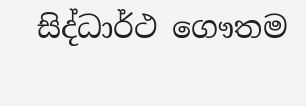සිද්ධාර්ථ ගෞතම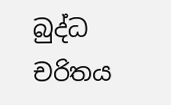බුද්ධ චරිතය